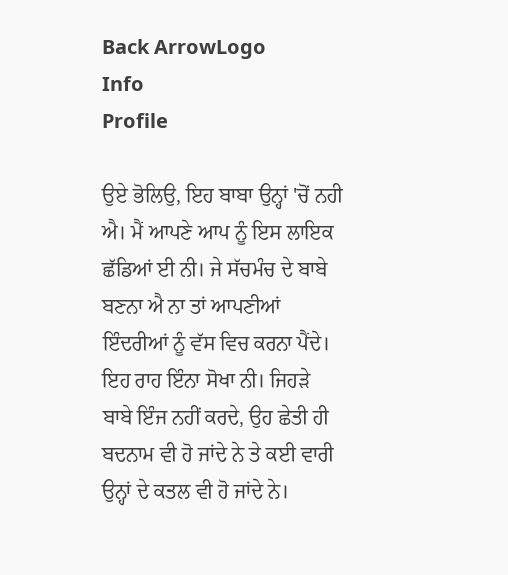Back ArrowLogo
Info
Profile

ਉਏ ਭੋਲਿਉ, ਇਹ ਬਾਬਾ ਉਨ੍ਹਾਂ 'ਚੋਂ ਨਹੀ ਐ। ਮੈਂ ਆਪਣੇ ਆਪ ਨੂੰ ਇਸ ਲਾਇਕ ਛੱਡਿਆਂ ਈ ਨੀ। ਜੇ ਸੱਚਮੰਚ ਦੇ ਬਾਬੇ ਬਣਨਾ ਐ ਨਾ ਤਾਂ ਆਪਣੀਆਂ ਇੰਦਰੀਆਂ ਨੂੰ ਵੱਸ ਵਿਚ ਕਰਨਾ ਪੈਂਦੇ। ਇਹ ਰਾਹ ਇੰਨਾ ਸੋਖਾ ਨੀ। ਜਿਹੜੇ ਬਾਬੇ ਇੰਜ ਨਹੀਂ ਕਰਦੇ, ਉਹ ਛੇਤੀ ਹੀ ਬਦਨਾਮ ਵੀ ਹੋ ਜਾਂਦੇ ਨੇ ਤੇ ਕਈ ਵਾਰੀ ਉਨ੍ਹਾਂ ਦੇ ਕਤਲ ਵੀ ਹੋ ਜਾਂਦੇ ਨੇ।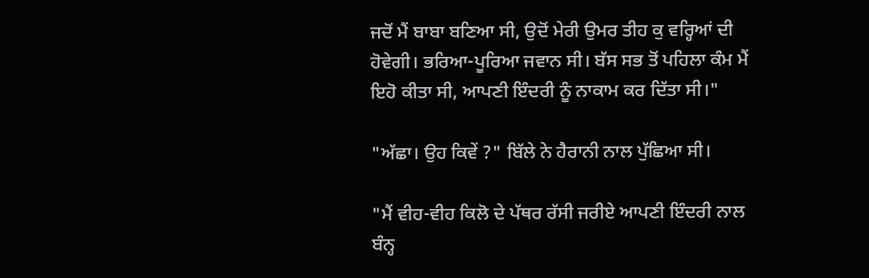ਜਦੋਂ ਮੈਂ ਬਾਬਾ ਬਣਿਆ ਸੀ, ਉਦੋਂ ਮੇਰੀ ਉਮਰ ਤੀਹ ਕੁ ਵਰ੍ਹਿਆਂ ਦੀ ਹੋਵੇਗੀ। ਭਰਿਆ-ਪੂਰਿਆ ਜਵਾਨ ਸੀ। ਬੱਸ ਸਭ ਤੋਂ ਪਹਿਲਾ ਕੰਮ ਮੈਂ ਇਹੋ ਕੀਤਾ ਸੀ, ਆਪਣੀ ਇੰਦਰੀ ਨੂੰ ਨਾਕਾਮ ਕਰ ਦਿੱਤਾ ਸੀ।"

"ਅੱਛਾ। ਉਹ ਕਿਵੇਂ ?" ਬਿੱਲੇ ਨੇ ਹੈਰਾਨੀ ਨਾਲ ਪੁੱਛਿਆ ਸੀ।

"ਮੈਂ ਵੀਹ-ਵੀਹ ਕਿਲੋ ਦੇ ਪੱਥਰ ਰੱਸੀ ਜਰੀਏ ਆਪਣੀ ਇੰਦਰੀ ਨਾਲ ਬੰਨ੍ਹ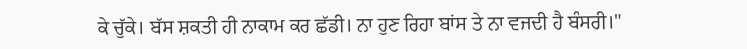ਕੇ ਚੁੱਕੇ। ਬੱਸ ਸ਼ਕਤੀ ਹੀ ਨਾਕਾਮ ਕਰ ਛੱਡੀ। ਨਾ ਹੁਣ ਰਿਹਾ ਬਾਂਸ ਤੇ ਨਾ ਵਜਦੀ ਹੈ ਬੰਸਰੀ।"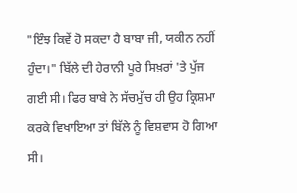"ਇੰਝ ਕਿਵੇਂ ਹੋ ਸਕਦਾ ਹੈ ਬਾਬਾ ਜੀ, ਯਕੀਨ ਨਹੀਂ ਹੁੰਦਾ।" ਬਿੱਲੇ ਦੀ ਹੇਰਾਨੀ ਪੂਰੇ ਸਿਖ਼ਰਾਂ 'ਤੇ ਪੁੱਜ ਗਈ ਸੀ। ਫਿਰ ਬਾਬੇ ਨੇ ਸੱਚਮੁੱਚ ਹੀ ਉਹ ਕ੍ਰਿਸ਼ਮਾ ਕਰਕੇ ਵਿਖਾਇਆ ਤਾਂ ਬਿੱਲੇ ਨੂੰ ਵਿਸ਼ਵਾਸ ਹੋ ਗਿਆ ਸੀ।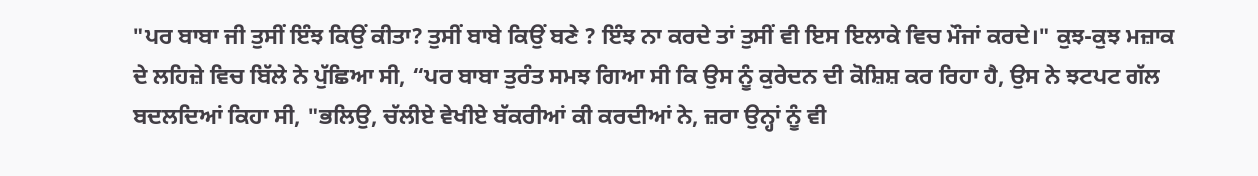"ਪਰ ਬਾਬਾ ਜੀ ਤੁਸੀਂ ਇੰਝ ਕਿਉਂ ਕੀਤਾ? ਤੁਸੀਂ ਬਾਬੇ ਕਿਉਂ ਬਣੇ ? ਇੰਝ ਨਾ ਕਰਦੇ ਤਾਂ ਤੁਸੀਂ ਵੀ ਇਸ ਇਲਾਕੇ ਵਿਚ ਮੌਜਾਂ ਕਰਦੇ।" ਕੁਝ-ਕੁਝ ਮਜ਼ਾਕ ਦੇ ਲਹਿਜ਼ੇ ਵਿਚ ਬਿੱਲੇ ਨੇ ਪੁੱਛਿਆ ਸੀ, “ਪਰ ਬਾਬਾ ਤੁਰੰਤ ਸਮਝ ਗਿਆ ਸੀ ਕਿ ਉਸ ਨੂੰ ਕੁਰੇਦਨ ਦੀ ਕੋਸ਼ਿਸ਼ ਕਰ ਰਿਹਾ ਹੈ, ਉਸ ਨੇ ਝਟਪਟ ਗੱਲ ਬਦਲਦਿਆਂ ਕਿਹਾ ਸੀ, "ਭਲਿਉ, ਚੱਲੀਏ ਵੇਖੀਏ ਬੱਕਰੀਆਂ ਕੀ ਕਰਦੀਆਂ ਨੇ, ਜ਼ਰਾ ਉਨ੍ਹਾਂ ਨੂੰ ਵੀ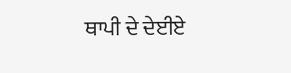ਥਾਪੀ ਦੇ ਦੇਈਏ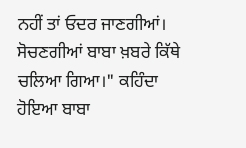ਨਹੀਂ ਤਾਂ ਓਦਰ ਜਾਣਗੀਆਂ। ਸੋਚਣਗੀਆਂ ਬਾਬਾ ਖ਼ਬਰੇ ਕਿੱਥੇ ਚਲਿਆ ਗਿਆ।" ਕਹਿੰਦਾ ਹੋਇਆ ਬਾਬਾ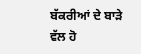ਬੱਕਰੀਆਂ ਦੇ ਬਾੜੇ ਵੱਲ ਹੋ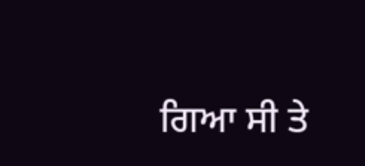ਗਿਆ ਸੀ ਤੇ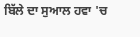ਬਿੱਲੇ ਦਾ ਸੁਆਲ ਹਵਾ 'ਚ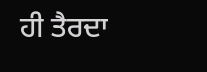ਹੀ ਤੈਰਦਾ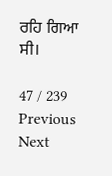ਰਹਿ ਗਿਆ ਸੀ।

47 / 239
Previous
Next